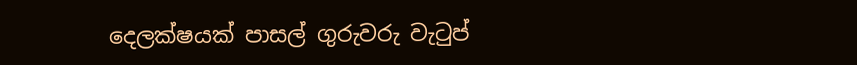දෙලක්ෂයක් පාසල් ගුරුවරු වැටුප්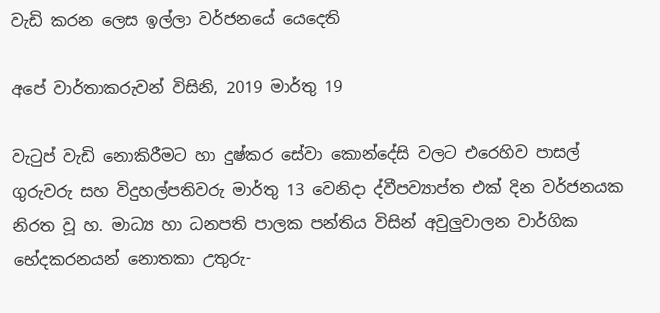වැඩි කරන ලෙස ඉල්ලා වර්ජනයේ යෙදෙති

අපේ වාර්තාකරුවන් විසිනි, 2019 මාර්තු 19

වැටුප් වැඩි නොකිරීමට හා දුෂ්කර සේවා කොන්දේසි වලට එරෙහිව පාසල් ගුරුවරු සහ විදුහල්පතිවරු මාර්තු 13 වෙනිදා ද්වීපව්‍යාප්ත එක් දින වර්ජනයක නිරත වූ හ. මාධ්‍ය හා ධනපති පාලක පන්තිය විසින් අවුලුවාලන වාර්ගික භේදකරනයන් නොතකා උතුරු-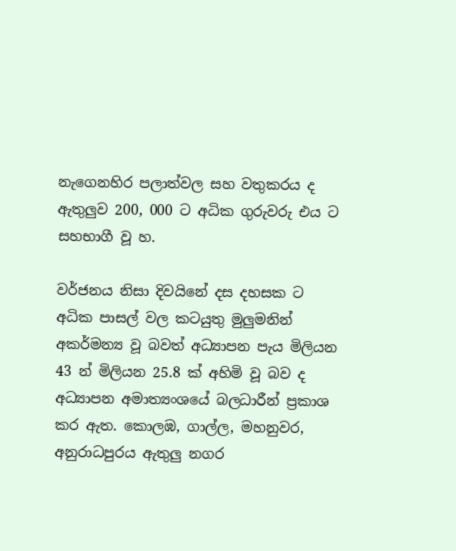නැගෙනහිර පලාත්වල සහ වතුකරය ද ඇතුලුව 200, 000 ට අධික ගුරුවරු එය ට සහභාගී වූ හ.

වර්ජනය නිසා දිවයිනේ දස දහසක ට අධික පාසල් වල කටයුතු මුලුමනින් අකර්මන්‍ය වූ බවත් අධ්‍යාපන පැය මිලියන 43 න් මිලියන 25.8 ක් අහිමි වූ බව ද අධ්‍යාපන අමාත්‍යංශයේ බලධාරීන් ප්‍රකාශ කර ඇත. කොලඹ, ගාල්ල, මහනුවර, අනුරාධපුරය ඇතුලු නගර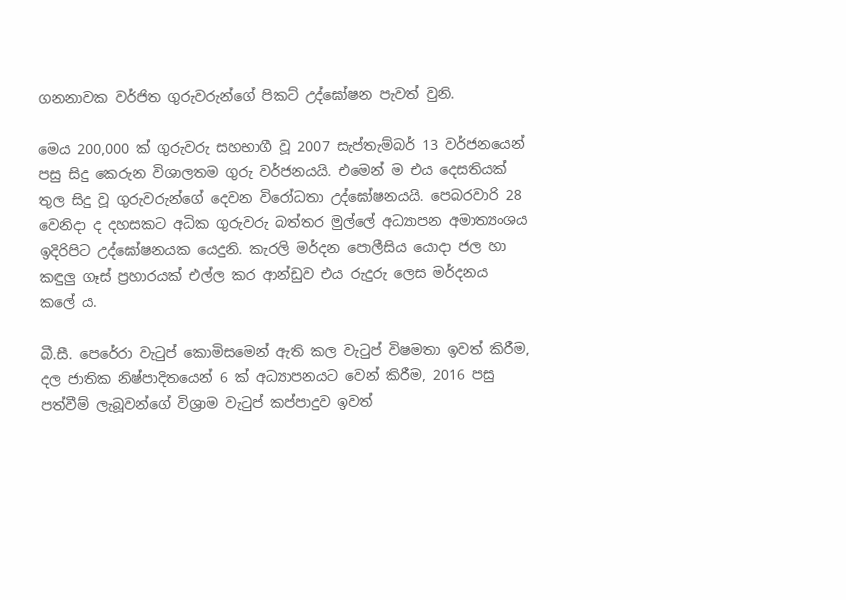ගනනාවක වර්ජිත ගුරුවරුන්ගේ පිකට් උද්ඝෝෂන පැවත් වුනි.

මෙය 200,000 ක් ගුරුවරු සහභාගී වූ 2007 සැප්තැම්බර් 13 වර්ජනයෙන් පසු සිදු කෙරුන විශාලතම ගුරු වර්ජනයයි. එමෙන් ම එය දෙසතියක් තුල සිදු වූ ගුරුවරුන්ගේ දෙවන විරෝධතා උද්ඝෝෂනයයි. පෙබරවාරි 28 වෙනිදා ද දහසකට අධික ගුරුවරු බත්තර මුල්ලේ අධ්‍යාපන අමාත්‍යංශය ඉදිරිපිට උද්ඝෝෂනයක යෙදුනි. කැරලි මර්දන පොලීසිය යොදා ජල හා කඳුලු ගෑස් ප්‍රහාරයක් එල්ල කර ආන්ඩුව එය රුදුරු ලෙස මර්දනය කලේ ය.

බී.සී. පෙරේරා වැටුප් කොමිසමෙන් ඇති කල වැටුප් විෂමතා ඉවත් කිරීම, දල ජාතික නිෂ්පාදිතයෙන් 6 ක් අධ්‍යාපනයට වෙන් කිරීම, 2016 පසු පත්වීම් ලැබූවන්ගේ විශ්‍රාම වැටුප් කප්පාදුව ඉවත්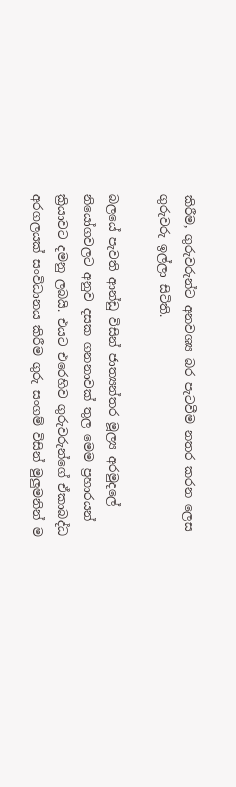කිරීම, ගුරුවරුන්ට අනවශ්‍ය බර පැටවීම නතර කරන ලෙස ගුරුවරු ඉල්ලා සිටිති.

බලයේ පැවති ආන්ඩු විසින් ජාත්‍යන්තර මූල්‍ය අරමුදලේ නියෝගවලට අනුව දසක ගනනාවක් තුල මෙම ප්‍රහාරයන් ක්‍රියාවට දමනු ලබයි. එයට එරෙහිව ගුරුවරුන්ගේ ඒකාබද්ධ අරගලයක් සංවිධානය කිරීම ගුරු සංගම් විසින් මුලුමනින් ම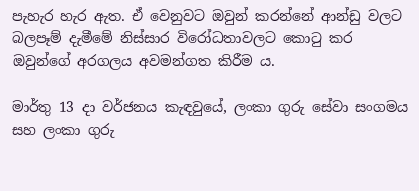පැහැර හැර ඇත. ඒ වෙනුවට ඔවුන් කරන්නේ ආන්ඩු වලට බලපෑම් දැමීමේ නිස්සාර විරෝධතාවලට කොටු කර ඔවුන්ගේ අරගලය අවමන්ගත කිරීම ය.

මාර්තු 13 දා වර්ජනය කැඳවුයේ, ලංකා ගුරු සේවා සංගමය සහ ලංකා ගුරු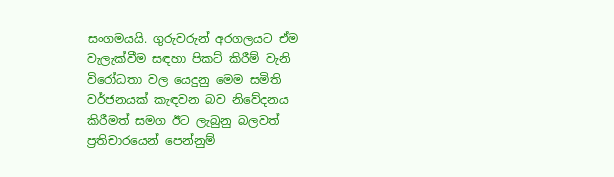සංගමයයි. ගුරුවරුන් අරගලයට ඒම වැලැක්වීම සඳහා පිකට් කිරීම් වැනි විරෝධතා වල යෙදුනු මෙම සමිති වර්ජනයක් කැඳවන බව නිවේදනය කිරීමත් සමග ඊට ලැබුනු බලවත් ප්‍රතිචාරයෙන් පෙන්නුම්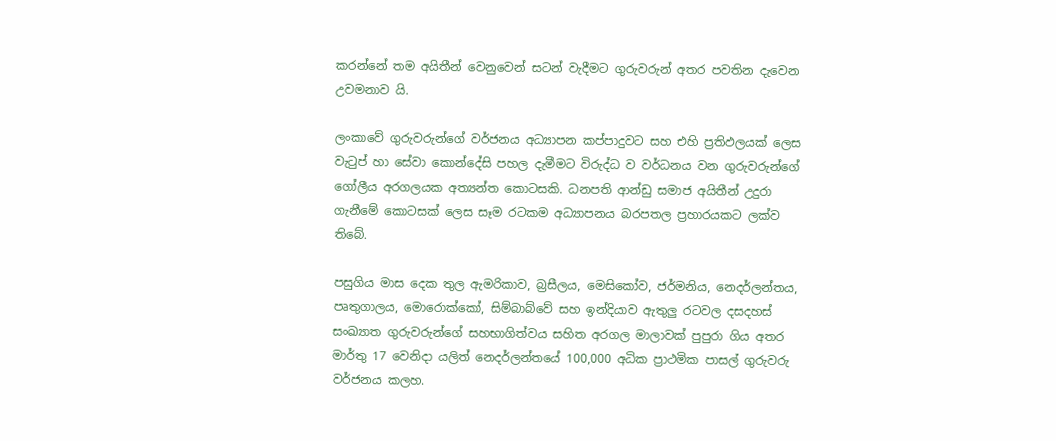කරන්නේ තම අයිතීන් වෙනුවෙන් සටන් වැදීමට ගුරුවරුන් අතර පවතින දැවෙන උවමනාව යි.

ලංකාවේ ගුරුවරුන්ගේ වර්ජනය අධ්‍යාපන කප්පාදුවට සහ එහි ප්‍රතිඵලයක් ලෙස වැටුප් හා සේවා කොන්දේසි පහල දැමීමට විරුද්ධ ව වර්ධනය වන ගුරුවරුන්ගේ ගෝලීය අරගලයක අත්‍යන්ත කොටසකි. ධනපති ආන්ඩු සමාජ අයිතීන් උදුරා ගැනීමේ කොටසක් ලෙස සෑම රටකම අධ්‍යාපනය බරපතල ප්‍රහාරයකට ලක්ව තිබේ.

පසුගිය මාස දෙක තුල ඇමරිකාව, බ්‍රසීලය, මෙසිකෝව, ජර්මනිය, නෙදර්ලන්තය, පෘතුගාලය, මොරොක්කෝ, සිම්බාබ්වේ සහ ඉන්දියාව ඇතුලු රටවල දසදහස් සංඛ්‍යාත ගුරුවරුන්ගේ සහභාගිත්වය සහිත අරගල මාලාවක් පුපුරා ගිය අතර මාර්තු 17 වෙනිදා යලිත් නෙදර්ලන්තයේ 100,000 අධික ප්‍රාථමික පාසල් ගුරුවරු වර්ජනය කලහ.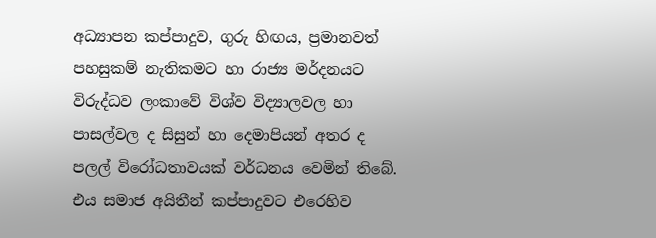අධ්‍යාපන කප්පාදුව, ගුරු හිඟය, ප්‍රමානවත් පහසුකම් නැතිකමට හා රාජ්‍ය මර්දනයට විරුද්ධව ලංකාවේ විශ්ව විද්‍යාලවල හා පාසල්වල ද සිසුන් හා දෙමාපියන් අතර ද පලල් විරෝධතාවයක් වර්ධනය වෙමින් තිබේ. එය සමාජ අයිතීන් කප්පාදුවට එරෙහිව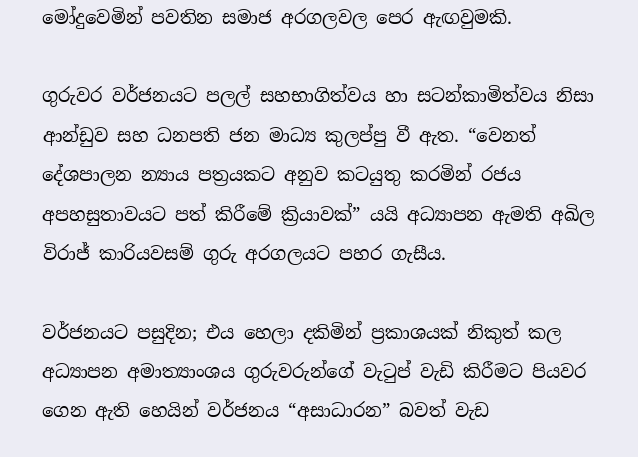මෝදුවෙමින් පවතින සමාජ අරගලවල පෙර ඇඟවුමකි.

ගුරුවර වර්ජනයට පලල් සහභාගිත්වය හා සටන්කාමිත්වය නිසා ආන්ඩුව සහ ධනපති ජන මාධ්‍ය කුලප්පු වී ඇත. “වෙනත් දේශපාලන න්‍යාය පත්‍රයකට අනුව කටයුතු කරමින් රජය අපහසුතාවයට පත් කිරීමේ ක්‍රියාවක්” යයි අධ්‍යාපන ඇමති අඛිල විරාජ් කාරියවසම් ගුරු අරගලයට පහර ගැසීය.

වර්ජනයට පසුදින; එය හෙලා දකිමින් ප්‍රකාශයක් නිකුත් කල අධ්‍යාපන අමාත්‍යාංශය ගුරුවරුන්ගේ වැටුප් වැඩි කිරීමට පියවර ගෙන ඇති හෙයින් වර්ජනය “අසාධාරන” බවත් වැඩ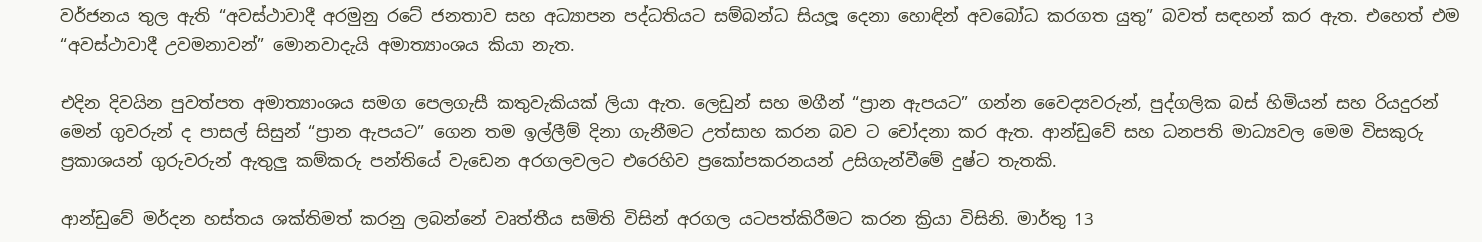වර්ජනය තුල ඇති “අවස්ථාවාදී අරමුනු රටේ ජනතාව සහ අධ්‍යාපන පද්ධතියට සම්බන්ධ සියලූ දෙනා හොඳින් අවබෝධ කරගත යුතු” බවත් සඳහන් කර ඇත. එහෙත් එම “අවස්ථාවාදී උවමනාවන්” මොනවාදැයි අමාත්‍යාංශය කියා නැත.

එදින දිවයින පුවත්පත අමාත්‍යාංශය සමග පෙලගැසී කතුවැකියක් ලියා ඇත. ලෙඩුන් සහ මගීන් “ප්‍රාන ඇපයට” ගන්න වෛද්‍යවරුන්, පුද්ගලික බස් හිමියන් සහ රියදුරන් මෙන් ගුවරුන් ද පාසල් සිසුන් “ප්‍රාන ඇපයට” ගෙන තම ඉල්ලීම් දිනා ගැනීමට උත්සාහ කරන බව ට චෝදනා කර ඇත. ආන්ඩුවේ සහ ධනපති මාධ්‍යවල මෙම විසකුරු ප්‍රකාශයන් ගුරුවරුන් ඇතුලු කම්කරු පන්තියේ වැඩෙන අරගලවලට එරෙහිව ප්‍රකෝපකරනයන් උසිගැන්වීමේ දුෂ්ට තැතකි.

ආන්ඩුවේ මර්දන හස්තය ශක්තිමත් කරනු ලබන්නේ වෘත්තීය සමිති විසින් අරගල යටපත්කිරීමට කරන ක්‍රියා විසිනි. මාර්තු 13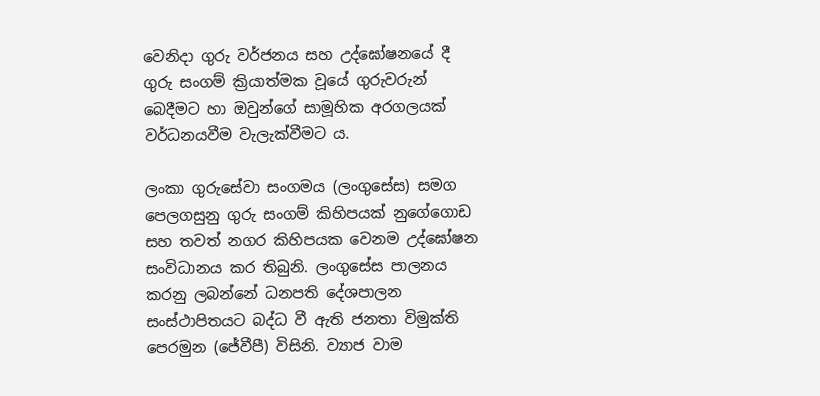වෙනිදා ගුරු වර්ජනය සහ උද්ඝෝෂනයේ දී ගුරු සංගම් ක්‍රියාත්මක වූයේ ගුරුවරුන් බෙදීමට හා ඔවුන්ගේ සාමූහික අරගලයක් වර්ධනයවීම වැලැක්වීමට ය.

ලංකා ගුරුසේවා සංගමය (ලංගුසේස) සමග පෙලගසුනු ගුරු සංගම් කිහිපයක් නුගේගොඩ සහ තවත් නගර කිහිපයක වෙනම උද්ඝෝෂන සංවිධානය කර තිබුනි. ලංගුසේස පාලනය කරනු ලබන්නේ ධනපති දේශපාලන සංස්ථාපිතයට බද්ධ වී ඇති ජනතා විමුක්ති පෙරමුන (ජේවීපී) විසිනි. ව්‍යාජ වාම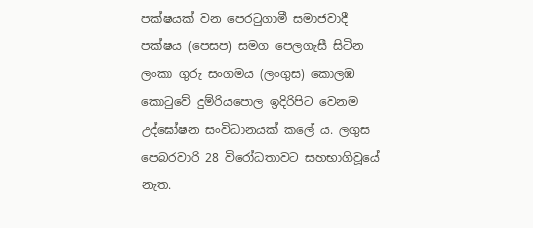පක්ෂයක් වන පෙරටුගාමී සමාජවාදී පක්ෂය (පෙසප) සමග පෙලගැසී සිටින ලංකා ගුරු සංගමය (ලංගුස) කොලඹ කොටුවේ දුම්රියපොල ඉදිරිපිට වෙනම උද්ඝෝෂන සංවිධානයක් කලේ ය. ලගුස පෙබරවාරි 28 විරෝධතාවට සහභාගිවූයේ නැත.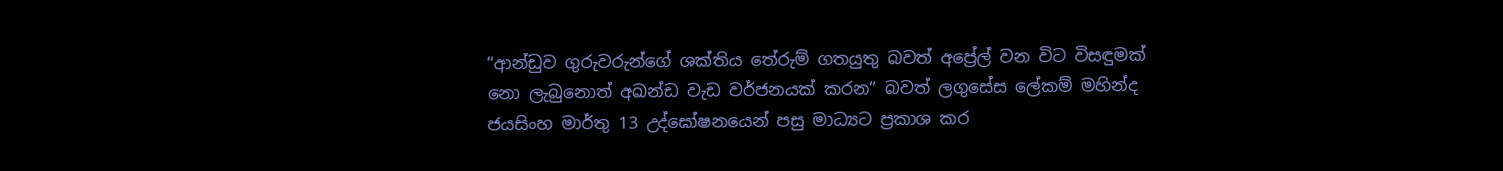“ආන්ඩුව ගුරුවරුන්ගේ ශක්තිය තේරුම් ගතයුතු බවත් අප්‍රේල් වන විට විසඳුමක් නො ලැබුනොත් අඛන්ඩ වැඩ වර්ජනයක් කරන” බවත් ලගුසේස ලේකම් මහින්ද ජයසිංහ මාර්තු 13 උද්ඝෝෂනයෙන් පසු මාධ්‍යට ප්‍රකාශ කර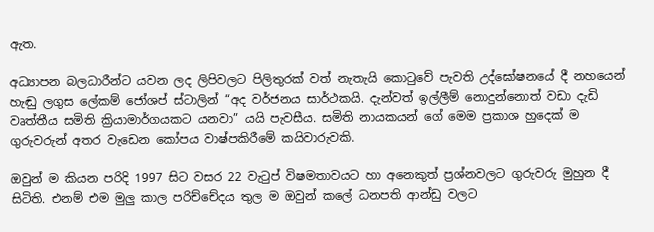ඇත.

අධ්‍යාපන බලධාරීන්ට යවන ලද ලිපිවලට පිලිතුරක් වත් නැතැයි කොටුවේ පැවති උද්ඝෝෂනයේ දී නහයෙන් හැඬු ලගුස ලේකම් ජෝශප් ස්ටාලින් “අද වර්ජනය සාර්ථකයි. දැන්වත් ඉල්ලීම් නොදුන්නොත් වඩා දැඩි වෘත්තීය සමිති ක්‍රියාමාර්ගයකට යනවා” යයි පැවසීය. සමිති නායකයන් ගේ මෙම ප්‍රකාශ හුදෙක් ම ගුරුවරුන් අතර වැඩෙන කෝපය වාෂ්පකිරීමේ කයිවාරුවකි.

ඔවුන් ම කියන පරිදි 1997 සිට වසර 22 වැටුප් විෂමතාවයට හා අනෙකුත් ප්‍රශ්නවලට ගුරුවරු මුහුන දී සිටිති. එනම් එම මුලු කාල පරිච්චේදය තුල ම ඔවුන් කලේ ධනපති ආන්ඩු වලට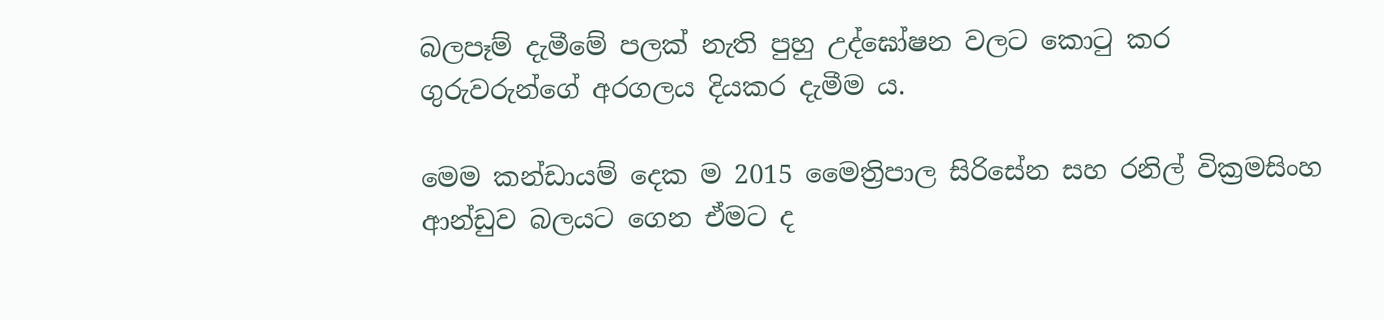බලපෑම් දැමීමේ පලක් නැති පුහු උද්ඝෝෂන වලට කොටු කර ගුරුවරුන්ගේ අරගලය දියකර දැමීම ය.

මෙම කන්ඩායම් දෙක ම 2015 මෛත්‍රිපාල සිරිසේන සහ රනිල් වික්‍රමසිංහ ආන්ඩුව බලයට ගෙන ඒමට ද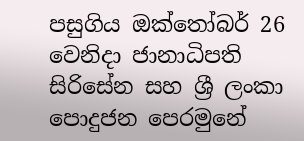පසුගිය ඔක්තෝබර් 26 වෙනිදා ජානාධිපති සිරිසේන සහ ශ්‍රී ලංකා පොදුජන පෙරමුනේ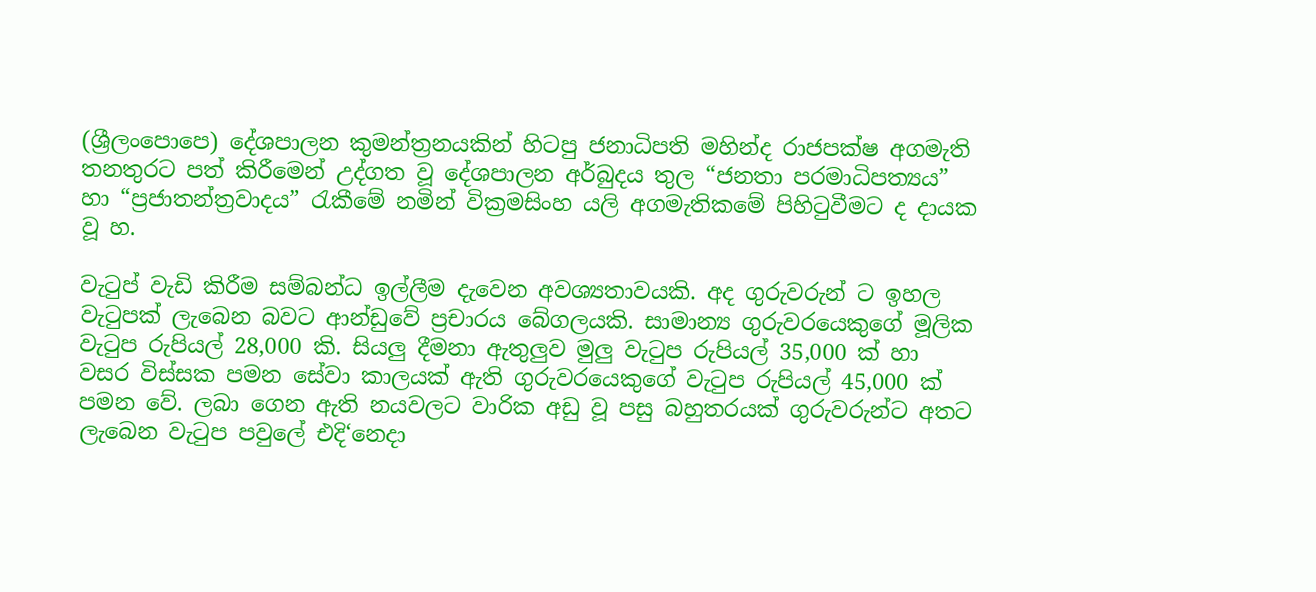(ශ්‍රීලංපොපෙ) දේශපාලන කුමන්ත්‍රනයකින් හිටපු ජනාධිපති මහින්ද රාජපක්ෂ අගමැති තනතුරට පත් කිරීමෙන් උද්ගත වූ දේශපාලන අර්බුදය තුල “ජනතා පරමාධිපත්‍යය” හා “ප්‍රජාතන්ත්‍රවාදය” රැකීමේ නමින් වික්‍රමසිංහ යලි අගමැතිකමේ පිහිටුවීමට ද දායක වූ හ.

වැටුප් වැඩි කිරීම සම්බන්ධ ඉල්ලීම දැවෙන අවශ්‍යතාවයකි. අද ගුරුවරුන් ට ඉහල වැටුපක් ලැබෙන බවට ආන්ඩුවේ ප්‍රචාරය බේගලයකි. සාමාන්‍ය ගුරුවරයෙකුගේ මූලික වැටුප රුපියල් 28,000 කි. සියලු දීමනා ඇතුලුව මුලු වැටුප රුපියල් 35,000 ක් හා වසර විස්සක පමන සේවා කාලයක් ඇති ගුරුවරයෙකුගේ වැටුප රුපියල් 45,000 ක් පමන වේ. ලබා ගෙන ඇති නයවලට වාරික අඩු වූ පසු බහුතරයක් ගුරුවරුන්ට අතට ලැබෙන වැටුප පවුලේ එදි‘නෙදා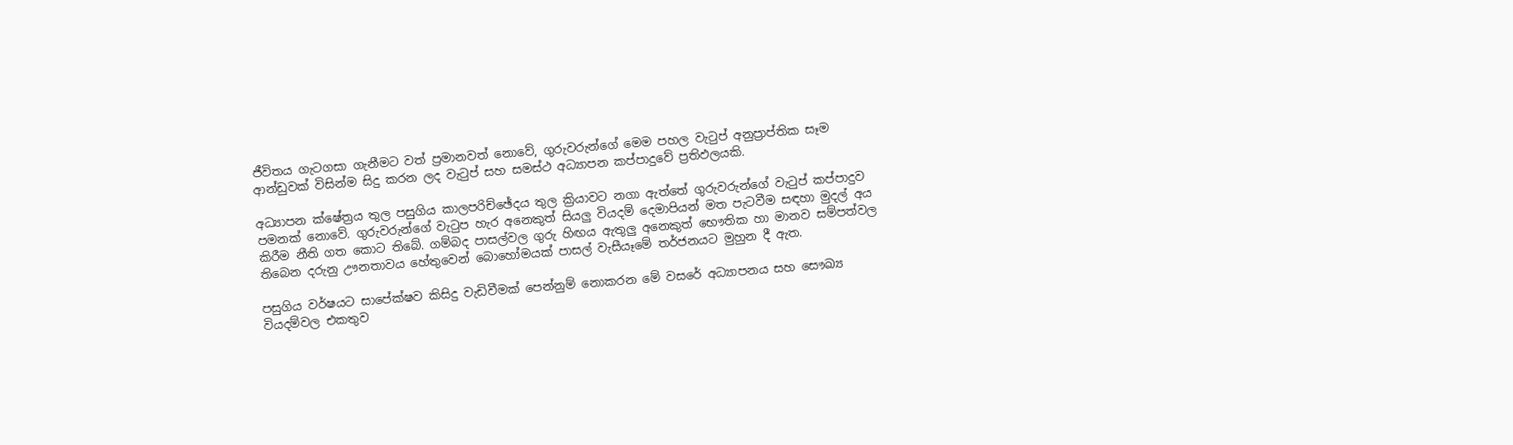ජීවිතය ගැටගසා ගැනීමට වත් ප්‍රමානවත් නොවේ, ගුරුවරුන්ගේ මෙම පහල වැටුප් අනුප්‍රාප්තික සෑම ආන්ඩුවක් විසින්ම සිදු කරන ලද වැටුප් සහ සමස්ථ අධ්‍යාපන කප්පාදුවේ ප්‍රතිඵලයකි.

අධ්‍යාපන ක්ෂේත්‍රය තුල පසුගිය කාලපරිච්ඡේදය තුල ක්‍රියාවට නගා ඇත්තේ ගුරුවරුන්ගේ වැටුප් කප්පාදුව පමනක් නොවේ. ගුරුවරුන්ගේ වැටුප හැර අනෙකුත් සියලු වියදම් දෙමාපියන් මත පැටවීම සඳහා මුදල් අය කිරීම නීති ගත කොට තිබේ. ගම්බද පාසල්වල ගුරු හිඟය ඇතුලු අනෙකුත් භෞතික හා මානව සම්පත්වල තිබෙන දරුනු ඌනතාවය හේතුවෙන් බොහෝමයක් පාසල් වැසීයෑමේ තර්ජනයට මුහුන දී ඇත.

පසුගිය වර්ෂයට සාපේක්ෂව කිසිදු වැඩිවීමක් පෙන්නුම් නොකරන මේ වසරේ අධ්‍යාපනය සහ සෞඛ්‍ය වියදම්වල එකතුව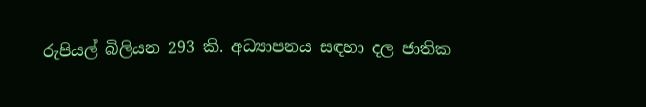රුපියල් බිලියන 293 කි. අධ්‍යාපනය සඳහා දල ජාතික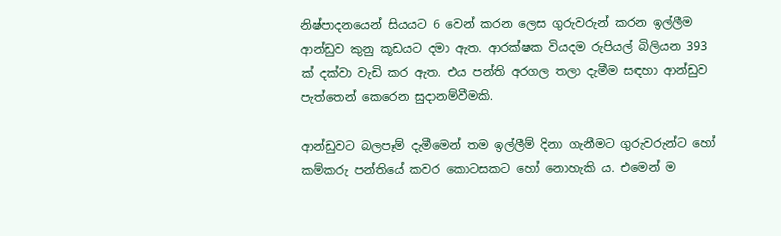නිෂ්පාදනයෙන් සියයට 6 වෙන් කරන ලෙස ගුරුවරුන් කරන ඉල්ලීම ආන්ඩුව කුනු කූඩයට දමා ඇත. ආරක්ෂක වියදම රුපියල් බිලියන 393 ක් දක්වා වැඩි කර ඇත. එය පන්ති අරගල තලා දැමීම සඳහා ආන්ඩුව පැත්තෙන් කෙරෙන සුදානම්වීමකි.

ආන්ඩුවට බලපෑම් දැමීමෙන් තම ඉල්ලීම් දිනා ගැනීමට ගුරුවරුන්ට හෝ කම්කරු පන්තියේ කවර කොටසකට හෝ නොහැකි ය. එමෙන් ම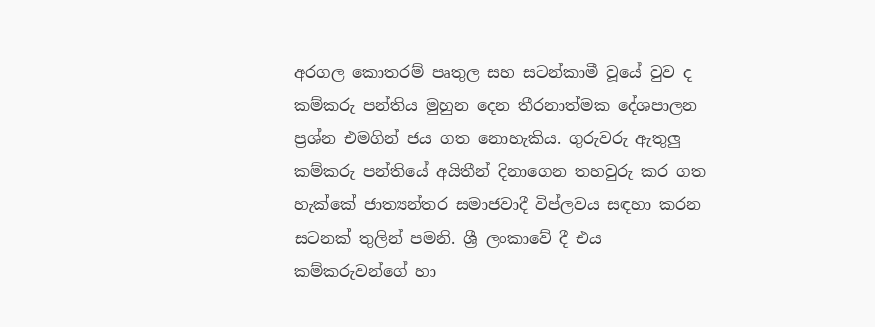අරගල කොතරම් පෘතුල සහ සටන්කාමී වූයේ වුව ද කම්කරු පන්තිය මුහුන දෙන තීරනාත්මක දේශපාලන ප්‍රශ්න එමගින් ජය ගත නොහැකිය. ගුරුවරු ඇතුලු කම්කරු පන්තියේ අයිතීන් දිනාගෙන තහවුරු කර ගත හැක්කේ ජාත්‍යන්තර සමාජවාදී විප්ලවය සඳහා කරන සටනක් තුලින් පමනි. ශ්‍රී ලංකාවේ දී එය කම්කරුවන්ගේ හා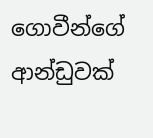ගොවීන්ගේ ආන්ඩුවක්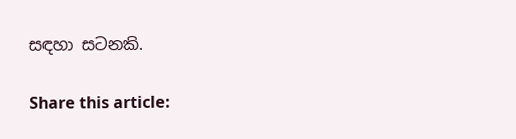සඳහා සටනකි.

Share this article: